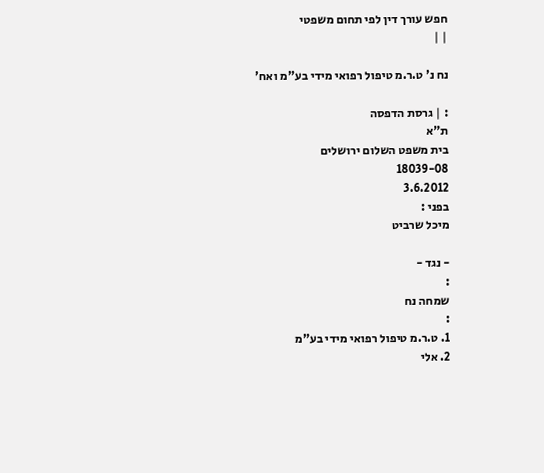חפש עורך דין לפי תחום משפטי
| |

נח נ' ט.ר.מ טיפול רפואי מידי בע"מ ואח'

: | גרסת הדפסה
ת"א
בית משפט השלום ירושלים
18039-08
3.6.2012
בפני :
מיכל שרביט

- נגד -
:
שמחה נח
:
1. ט.ר.מ טיפול רפואי מידי בע"מ
2. אלי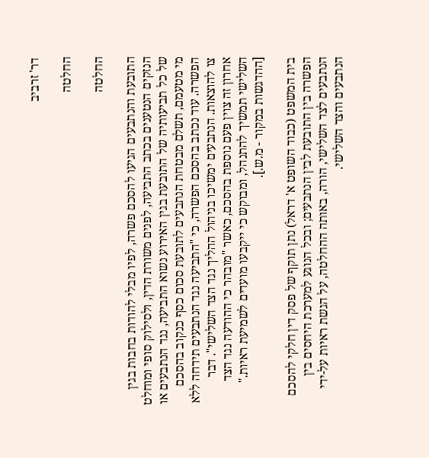דר' זרביב

החלטה

החלטה

התובעת והנתבעים הגיעו להסכם פשרה, לפיו מבלי להודות בחבות בגין הנזקים הנטענים בכתב התביעה, לפנים משורת הדין, ולסילוק סופי ומוחלט של כל תביעותיה של התובעת בגין האירוע נשוא התביעה, נגד הנתבעים או מי מטעמם, תשלם מבטחת הנתבעים לתובעת סכום כסף כנקוב בהסכם הפשרה. עוד נכתב בהסכם הפשרה, כי "התביעה נגד הנתבעים תידחה ללא צו להוצאות. הנתבעים ימשיכו בניהול ההליך נגד הצד השלישי". דבר אחרון זה צוין פעם נוספת בהסכם, כאשר "מובהר כי ההודעה נגד הצד השלישי תמשיך להתנהל, ומבוקש כי ייקבעו מועדים לשמיעת ראיות." [ההדגשות במקור - מ.ש.].

בית המשפט (כבוד השופט א' דראל) נתן תוקף של פסק דין חלקי להסכם הפשרה בין התובעת לבין הנתבעים; ובכל הנוגע למערכת היחסים בין הנתבעים לצד השלישי, הורה, באותה ההחלטה, על הגשת ראיות על-ידי הנתבעים והצד השלישי.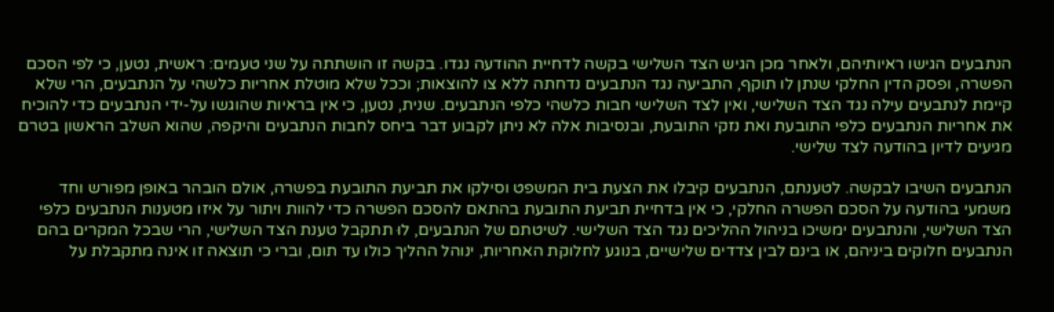הנתבעים הגישו ראיותיהם, ולאחר מכן הגיש הצד השלישי בקשה לדחיית ההודעה נגדו. בקשה זו הושתתה על שני טעמים: ראשית, נטען, כי לפי הסכם הפשרה, ופסק הדין החלקי שנתן לו תוקף, התביעה נגד הנתבעים נדחתה ללא צו להוצאות; וככל שלא מוטלת אחריות כלשהי על הנתבעים, הרי שלא קיימת לנתבעים עילה נגד הצד השלישי, ואין לצד השלישי חבות כלשהי כלפי הנתבעים. שנית, נטען, כי אין בראיות שהוגשו על-ידי הנתבעים כדי להוכיח את אחריות הנתבעים כלפי התובעת ואת נזקי התובעת, ובנסיבות אלה לא ניתן לקבוע דבר ביחס לחבות הנתבעים והיקפה, שהוא השלב הראשון בטרם מגיעים לדיון בהודעה לצד שלישי.

הנתבעים השיבו לבקשה. לטענתם, הנתבעים קיבלו את הצעת בית המשפט וסילקו את תביעת התובעת בפשרה, אולם הובהר באופן מפורש וחד משמעי בהודעה על הסכם הפשרה החלקי, כי אין בדחיית תביעת התובעת בהתאם להסכם הפשרה כדי להוות ויתור על איזו מטענות הנתבעים כלפי הצד השלישי, והנתבעים ימשיכו בניהול ההליכים נגד הצד השלישי. לשיטתם של הנתבעים, לוּ תתקבל טענת הצד השלישי, הרי שבכל המקרים בהם הנתבעים חלוקים ביניהם, או בינם לבין צדדים שלישיים, בנוגע לחלוקת האחריות, ינוהל ההליך כולו עד תום, וברי כי תוצאה זו אינה מתקבלת על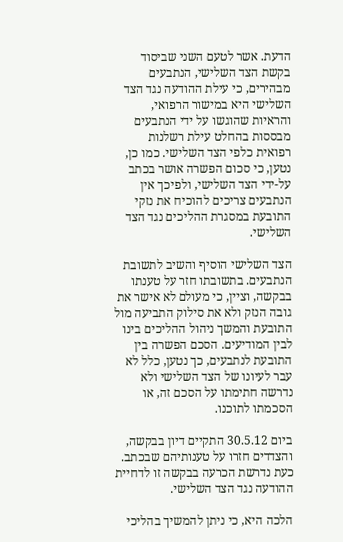הדעת. אשר לטעם השני שביסוד בקשת הצד השלישי, הנתבעים מבהירים, כי עילת ההודעה נגד הצד השלישי היא במישור הרפואי, והראיות שהוגשו על ידי הנתבעים מבססות בהחלט עילת רשלנות רפואית כלפי הצד השלישי. כמו כן, נטען, כי סכום הפשרה אושר בכתב על-ידי הצד השלישי, ולפיכך אין הנתבעים צריכים להוכיח את נזקי התובעת במסגרת ההליכים נגד הצד השלישי.

הצד השלישי הוסיף והשיב לתשובת הנתבעים. בתשובתו חזר על טענתו בבקשה, וציין, כי מעולם לא אישר את גובה הנזק ולא את סילוק התביעה מול התובעת והמשך ניהול ההליכים בינו לבין המודיעים. הסכם הפשרה בין התובעת לנתבעים, כך נטען, כלל לא עבר לעיונו של הצד השלישי ולא נדרשה חתימתו על הסכם זה, או הסכמתו לתוכנו.

ביום 30.5.12 התקיים דיון בבקשה, והצדדים חזרו על טענותיהם שבכתב. כעת נדרשת הכרעה בבקשה זו לדחיית ההודעה נגד הצד השלישי.

הלכה היא, כי ניתן להמשיך בהליכי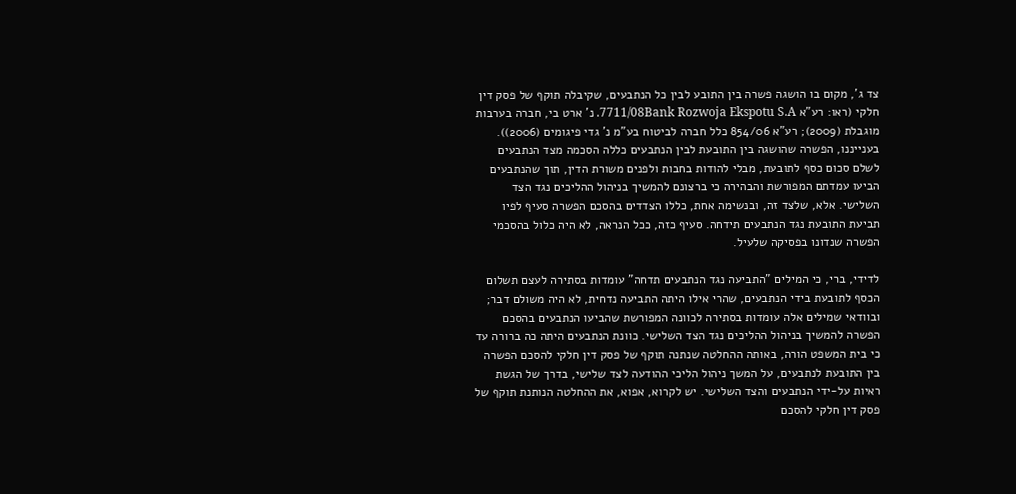צד ג', מקום בו הושגה פשרה בין התובע לבין כל הנתבעים, שקיבלה תוקף של פסק דין חלקי (ראו: רע"א 7711/08Bank Rozwoja Ekspotu S.A. נ' ארט בי, חברה בערבות מוגבלת (2009); רע"א 854/06 כלל חברה לביטוח בע"מ נ' גדי פיגומים (2006)). בענייננו, הפשרה שהושגה בין התובעת לבין הנתבעים כללה הסכמה מצד הנתבעים לשלם סכום כסף לתובעת, מבלי להודות בחבות ולפנים משורת הדין, תוך שהנתבעים הביעו עמדתם המפורשת והבהירה כי ברצונם להמשיך בניהול ההליכים נגד הצד השלישי. אלא, שלצד זה, ובנשימה אחת, כללו הצדדים בהסכם הפשרה סעיף לפיו תביעת התובעת נגד הנתבעים תידחה. סעיף כזה, ככל הנראה, לא היה כלול בהסכמי הפשרה שנדונו בפסיקה שלעיל.

לדידי, ברי, כי המילים "התביעה נגד הנתבעים תדחה" עומדות בסתירה לעצם תשלום הכסף לתובעת בידי הנתבעים, שהרי אילו היתה התביעה נדחית, לא היה משולם דבר; ובוודאי שמילים אלה עומדות בסתירה לכוונה המפורשת שהביעו הנתבעים בהסכם הפשרה להמשיך בניהול ההליכים נגד הצד השלישי. כוונת הנתבעים היתה כה ברורה עד כי בית המשפט הורה, באותה ההחלטה שנתנה תוקף של פסק דין חלקי להסכם הפשרה בין התובעת לנתבעים, על המשך ניהול הליכי ההודעה לצד שלישי, בדרך של הגשת ראיות על-ידי הנתבעים והצד השלישי. יש לקרוא, אפוא, את ההחלטה הנותנת תוקף של פסק דין חלקי להסכם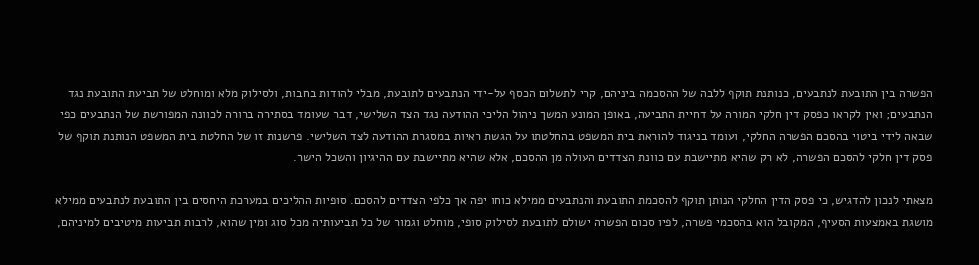הפשרה בין התובעת לנתבעים, כנותנת תוקף ללבה של ההסכמה ביניהם, קרי לתשלום הכסף על-ידי הנתבעים לתובעת, מבלי להודות בחבות, ולסילוק מלא ומוחלט של תביעת התובעת נגד הנתבעים; ואין לקראו כפסק דין חלקי המורה על דחיית התביעה, באופן המונע המשך ניהול הליכי ההודעה נגד הצד השלישי, דבר שעומד בסתירה ברורה לכוונה המפורשת של הנתבעים כפי שבאה לידי ביטוי בהסכם הפשרה החלקי, ועומד בניגוד להוראת בית המשפט בהחלטתו על הגשת ראיות במסגרת ההודעה לצד השלישי. פרשנות זו של החלטת בית המשפט הנותנת תוקף של פסק דין חלקי להסכם הפשרה, לא רק שהיא מתיישבת עם כוונת הצדדים העולה מן ההסכם, אלא שהיא מתיישבת עם ההיגיון והשכל הישר.

מצאתי לנכון להדגיש, כי פסק הדין החלקי הנותן תוקף להסכמת התובעת והנתבעים ממילא כוחו יפה אך כלפי הצדדים להסכם. סופיות ההליכים במערכת היחסים בין התובעת לנתבעים ממילא מושגת באמצעות הסעיף, המקובל הוא בהסכמי פשרה, לפיו סכום הפשרה ישולם לתובעת לסילוק סופי, מוחלט וגמור של כל תביעותיה מכל סוג ומין שהוא, לרבות תביעות מיטיבים למיניהם,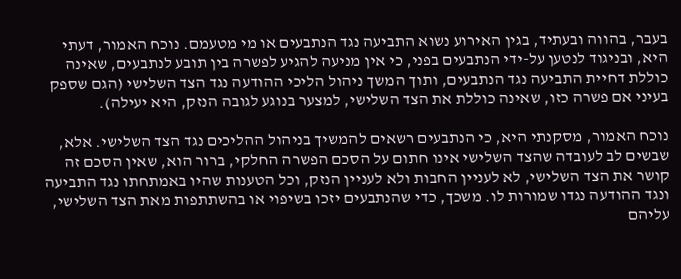בעבר, בהווה ובעתיד, בגין האירוע נשוא התביעה נגד הנתבעים או מי מטעמם. נוכח האמור, דעתי היא, ובניגוד לנטען על-ידי הנתבעים בפני, כי אין מניעה להגיע לפשרה בין תובע לנתבעים, שאינה כוללת דחיית התביעה נגד הנתבעים, ותוך המשך ניהול הליכי ההודעה נגד הצד השלישי (הגם שספק בעיני אם פשרה כזו, שאינה כוללת את הצד השלישי, למצער בנוגע לגובה הנזק, היא יעילה).

נוכח האמור, מסקנתי היא, כי הנתבעים רשאים להמשיך בניהול ההליכים נגד הצד השלישי. אלא, שבשים לב לעובדה שהצד השלישי אינו חתום על הסכם הפשרה החלקי, ברור הוא, שאין הסכם זה קושר את הצד השלישי, לא לעניין החבות ולא לעניין הנזק, וכל הטענות שהיו באמתחתו נגד התביעה ונגד ההודעה נגדו שמורות לו. משכך, כדי שהנתבעים יזכו בשיפוי או בהשתתפות מאת הצד השלישי, עליהם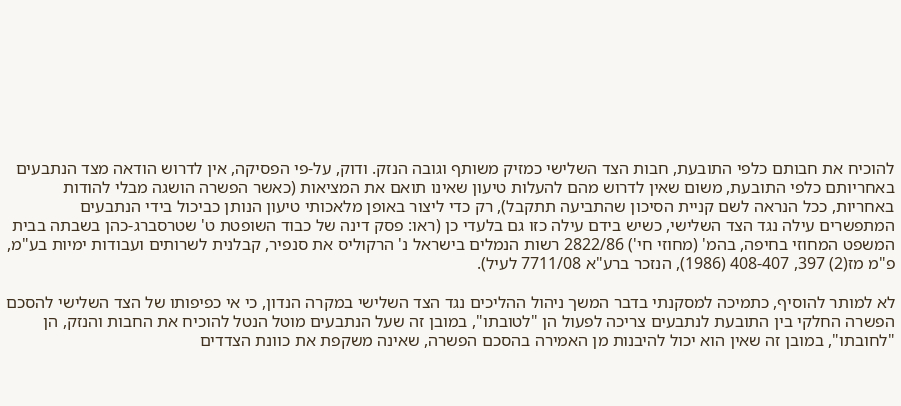להוכיח את חבותם כלפי התובעת, חבות הצד השלישי כמזיק משותף וגובה הנזק. ודוק, על-פי הפסיקה, אין לדרוש הודאה מצד הנתבעים באחריותם כלפי התובעת, משום שאין לדרוש מהם להעלות טיעון שאינו תואם את המציאות (כאשר הפשרה הושגה מבלי להודות באחריות, ככל הנראה לשם קניית הסיכון שהתביעה תתקבל), רק כדי ליצור באופן מלאכותי טיעון הנותן כביכול בידי הנתבעים המתפשרים עילה נגד הצד השלישי, כשיש בידם עילה כזו גם בלעדי כן (ראו: פסק דינה של כבוד השופטת ט' שטרסברג-כהן בשבתה בבית המשפט המחוזי בחיפה, בהמ' (מחוזי חי') 2822/86 רשות הנמלים בישראל נ' הרקוליס את סנפיר, קבלנית לשרותים ועבודות ימיות בע"מ, פ"מ מז(2) 397, 408-407 (1986), הנזכר ברע"א 7711/08 לעיל).

לא למותר להוסיף, כתמיכה למסקנתי בדבר המשך ניהול ההליכים נגד הצד השלישי במקרה הנדון, כי אי כפיפותו של הצד השלישי להסכם הפשרה החלקי בין התובעת לנתבעים צריכה לפעול הן "לטובתו", במובן זה שעל הנתבעים מוטל הנטל להוכיח את החבות והנזק, הן "לחובתו", במובן זה שאין הוא יכול להיבנות מן האמירה בהסכם הפשרה, שאינה משקפת את כוונת הצדדים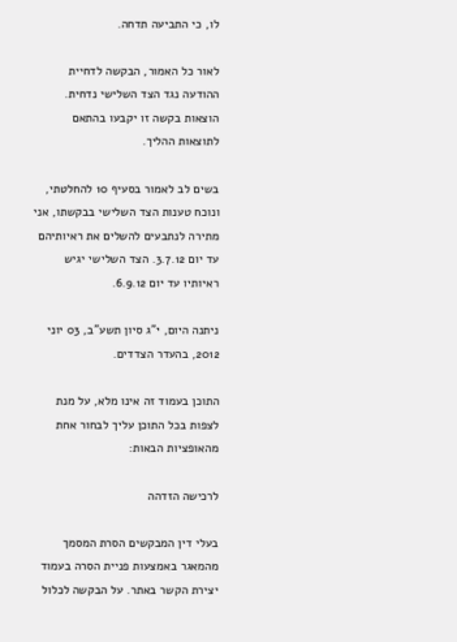לו, כי התביעה תדחה.

לאור כל האמור, הבקשה לדחיית ההודעה נגד הצד השלישי נדחית. הוצאות בקשה זו יקבעו בהתאם לתוצאות ההליך.

בשים לב לאמור בסעיף 10 להחלטתי, ונוכח טענות הצד השלישי בבקשתו, אני מתירה לנתבעים להשלים את ראיותיהם עד יום 3.7.12. הצד השלישי יגיש ראיותיו עד יום 6.9.12.

ניתנה היום, י"ג סיון תשע"ב, 03 יוני 2012, בהעדר הצדדים.

התוכן בעמוד זה אינו מלא, על מנת לצפות בכל התוכן עליך לבחור אחת מהאופציות הבאות:

לרכישה הזדהה

בעלי דין המבקשים הסרת המסמך מהמאגר באמצעות פניית הסרה בעמוד יצירת הקשר באתר. על הבקשה לכלול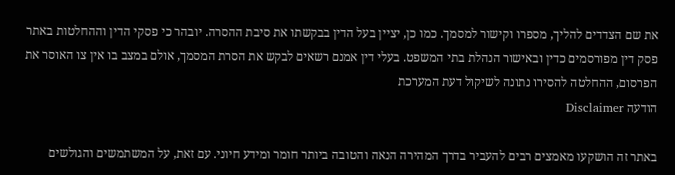את שם הצדדים להליך, מספרו וקישור למסמך. כמו כן, יציין בעל הדין בבקשתו את סיבת ההסרה. יובהר כי פסקי הדין וההחלטות באתר פסק דין מפורסמים כדין ובאישור הנהלת בתי המשפט. בעלי דין אמנם רשאים לבקש את הסרת המסמך, אולם במצב בו אין צו האוסר את הפרסום, ההחלטה להסירו נתונה לשיקול דעת המערכת
הודעה Disclaimer

באתר זה הושקעו מאמצים רבים להעביר בדרך המהירה הנאה והטובה ביותר חומר ומידע חיוני. עם זאת, על המשתמשים והגולשים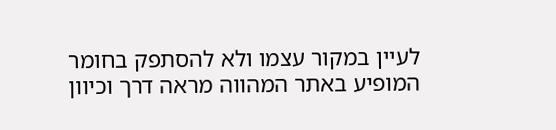לעיין במקור עצמו ולא להסתפק בחומר המופיע באתר המהווה מראה דרך וכיוון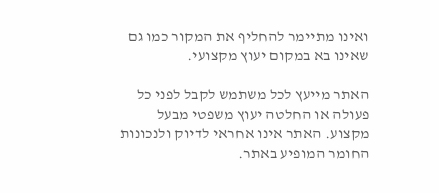ואינו מתיימר להחליף את המקור כמו גם שאינו בא במקום יעוץ מקצועי.

האתר מייעץ לכל משתמש לקבל לפני כל פעולה או החלטה יעוץ משפטי מבעל מקצוע. האתר אינו אחראי לדיוק ולנכונות החומר המופיע באתר.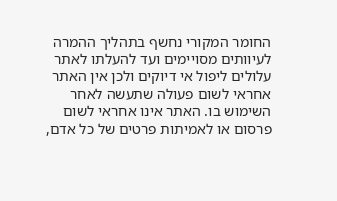החומר המקורי נחשף בתהליך ההמרה לעיוותים מסויימים ועד להעלתו לאתר עלולים ליפול אי דיוקים ולכן אין האתר אחראי לשום פעולה שתעשה לאחר השימוש בו. האתר אינו אחראי לשום פרסום או לאמיתות פרטים של כל אדם,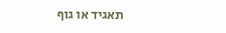תאגיד או גוף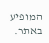המופיע באתר.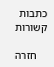כתבות קשורות

    חזרה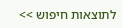לתוצאות חיפוש >>